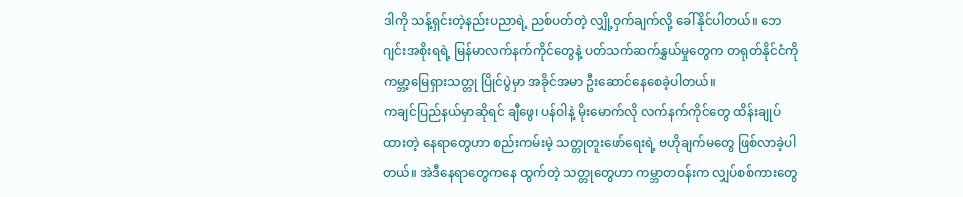ဒါကို သန့်ရှင်းတဲ့နည်းပညာရဲ့ ညစ်ပတ်တဲ့ လျှို့ဝှက်ချက်လို့ ခေါ်နိုင်ပါတယ်။ ဘေဂျင်းအစိုးရရဲ့ မြန်မာလက်နက်ကိုင်တွေနဲ့ ပတ်သက်ဆက်နွှယ်မှုတွေက တရုတ်နိုင်ငံကို ကမ္ဘာ့မြေရှားသတ္တု ပြိုင်ပွဲမှာ အခိုင်အမာ ဦးဆောင်နေစေခဲ့ပါတယ်။
ကချင်ပြည်နယ်မှာဆိုရင် ချီဖွေ၊ ပန်ဝါနဲ့ မိုးမောက်လို လက်နက်ကိုင်တွေ ထိန်းချုပ်ထားတဲ့ နေရာတွေဟာ စည်းကမ်းမဲ့ သတ္တုတူးဖော်ရေးရဲ့ ဗဟိုချက်မတွေ ဖြစ်လာခဲ့ပါတယ်။ အဲဒီနေရာတွေကနေ ထွက်တဲ့ သတ္တုတွေဟာ ကမ္ဘာတဝန်းက လျှပ်စစ်ကားတွေ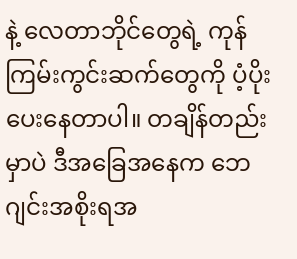နဲ့ လေတာဘိုင်တွေရဲ့ ကုန်ကြမ်းကွင်းဆက်တွေကို ပံ့ပိုးပေးနေတာပါ။ တချိန်တည်းမှာပဲ ဒီအခြေအနေက ဘေဂျင်းအစိုးရအ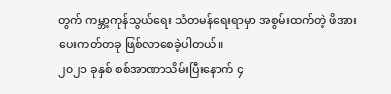တွက် ကမ္ဘာ့ကုန်သွယ်ရေး သံတမန်ရေးရာမှာ အစွမ်းထက်တဲ့ ဖိအားပေးကတ်တခု ဖြစ်လာစေခဲ့ပါတယ်။
၂၀၂၁ ခုနှစ် စစ်အာဏာသိမ်းပြီးနောက် ၄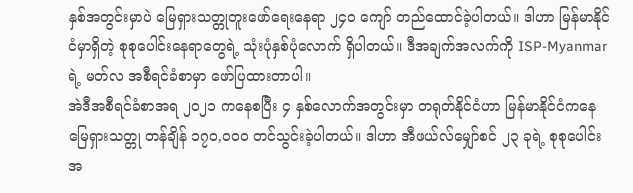နှစ်အတွင်းမှာပဲ မြေရှားသတ္တုတူးဖော်ရေးနေရာ ၂၄၀ ကျော် တည်ထောင်ခဲ့ပါတယ်။ ဒါဟာ မြန်မာနိုင်ငံမှာရှိတဲ့ စုစုပေါင်းနေရာတွေရဲ့ သုံးပုံနှစ်ပုံလောက် ရှိပါတယ်။ ဒီအချက်အလက်ကို ISP-Myanmar ရဲ့ မတ်လ အစီရင်ခံစာမှာ ဖော်ပြထားတာပါ။
အဲဒီအစီရင်ခံစာအရ ၂၀၂၁ ကနေစပြီး ၄ နှစ်လောက်အတွင်းမှာ တရုတ်နိုင်ငံဟာ မြန်မာနိုင်ငံကနေ မြေရှားသတ္တု တန်ချိန် ၁၇၀,၀၀၀ တင်သွင်းခဲ့ပါတယ်။ ဒါဟာ အီဖယ်လ်မျှော်စင် ၂၃ ခုရဲ့ စုစုပေါင်းအ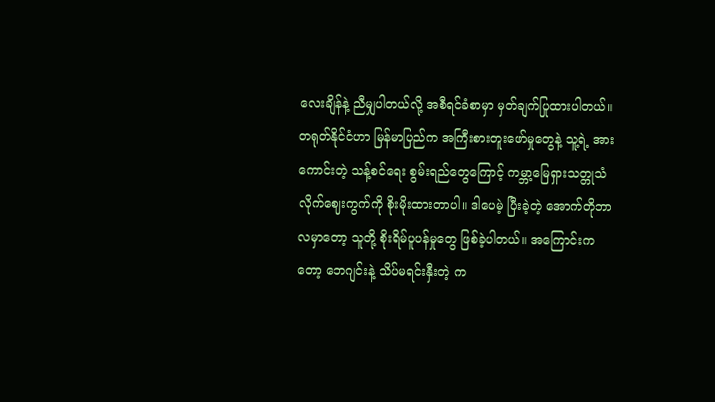လေးချိန်နဲ့ ညီမျှပါတယ်လို့ အစီရင်ခံစာမှာ မှတ်ချက်ပြုထားပါတယ်။
တရုတ်နိုင်ငံဟာ မြန်မာပြည်က အကြီးစားတူးဖော်မှုတွေနဲ့ သူ့ရဲ့ အားကောင်းတဲ့ သန့်စင်ရေး စွမ်းရည်တွေကြောင့် ကမ္ဘာ့မြေရှားသတ္တုသံလိုက်ဈေးကွက်ကို စိုးမိုးထားတာပါ။ ဒါပေမဲ့ ပြီးခဲ့တဲ့ အောက်တိုဘာလမှာတော့ သူတို့ စိုးရိမ်ပူပန်မှုတွေ ဖြစ်ခဲ့ပါတယ်။ အကြောင်းကတော့ ဘေဂျင်းနဲ့ သိပ်မရင်းနှီးတဲ့ က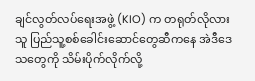ချင်လွတ်လပ်ရေးအဖွဲ့ (KIO) က တရုတ်လိုလားသူ ပြည်သူ့စစ်ခေါင်းဆောင်တွေဆီကနေ အဲဒီဒေသတွေကို သိမ်းပိုက်လိုက်လို့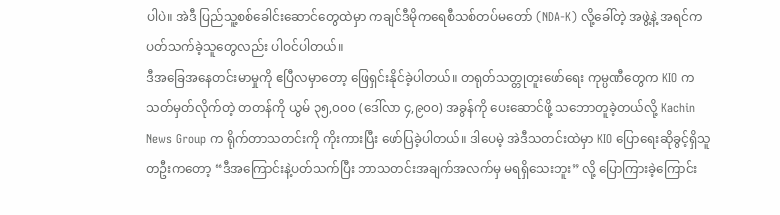ပါပဲ။ အဲဒီ ပြည်သူ့စစ်ခေါင်းဆောင်တွေထဲမှာ ကချင်ဒီမိုကရေစီသစ်တပ်မတော် (NDA-K) လို့ခေါ်တဲ့ အဖွဲ့နဲ့ အရင်က ပတ်သက်ခဲ့သူတွေလည်း ပါဝင်ပါတယ်။
ဒီအခြေအနေတင်းမာမှုကို ဧပြီလမှာတော့ ဖြေရှင်းနိုင်ခဲ့ပါတယ်။ တရုတ်သတ္တုတူးဖော်ရေး ကုမ္ပဏီတွေက KIO က သတ်မှတ်လိုက်တဲ့ တတန်ကို ယွမ် ၃၅,၀၀၀ (ဒေါ်လာ ၄,၉၀၀) အခွန်ကို ပေးဆောင်ဖို့ သဘောတူခဲ့တယ်လို့ Kachin News Group က ရိုက်တာသတင်းကို ကိုးကားပြီး ဖော်ပြခဲ့ပါတယ်။ ဒါပေမဲ့ အဲဒီသတင်းထဲမှာ KIO ပြောရေးဆိုခွင့်ရှိသူတဦးကတော့ “ဒီအကြောင်းနဲ့ပတ်သက်ပြီး ဘာသတင်းအချက်အလက်မှ မရရှိသေးဘူး” လို့ ပြောကြားခဲ့ကြောင်း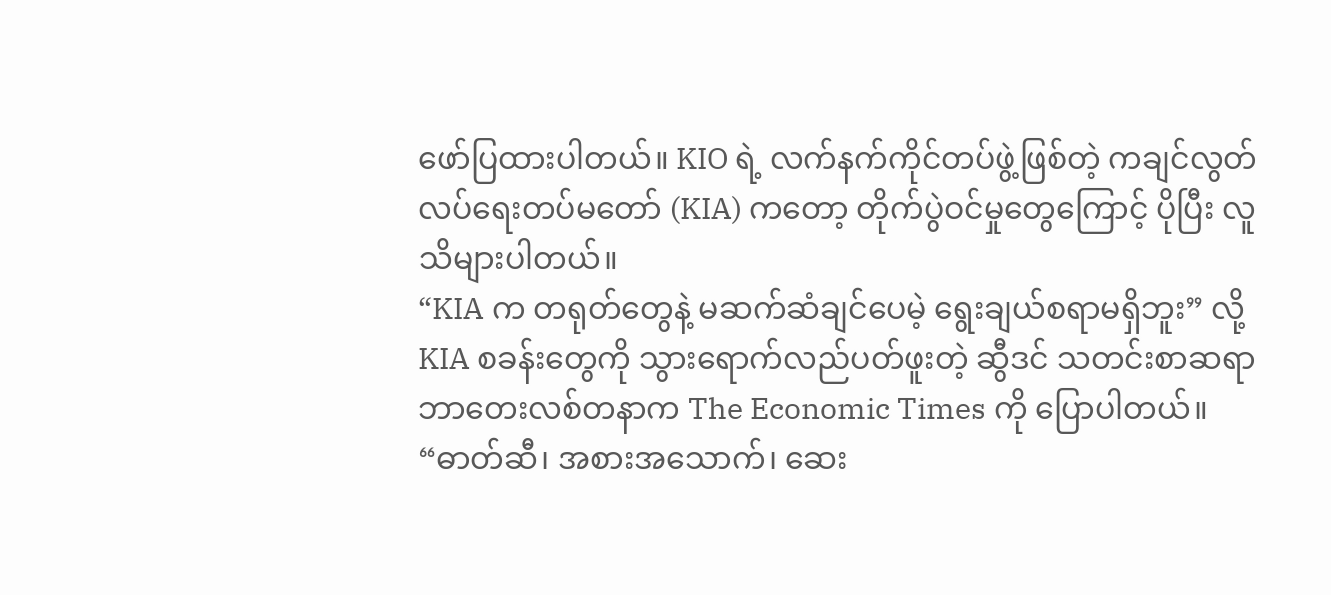ဖော်ပြထားပါတယ်။ KIO ရဲ့ လက်နက်ကိုင်တပ်ဖွဲ့ဖြစ်တဲ့ ကချင်လွတ်လပ်ရေးတပ်မတော် (KIA) ကတော့ တိုက်ပွဲဝင်မှုတွေကြောင့် ပိုပြီး လူသိများပါတယ်။
“KIA က တရုတ်တွေနဲ့ မဆက်ဆံချင်ပေမဲ့ ရွေးချယ်စရာမရှိဘူး” လို့ KIA စခန်းတွေကို သွားရောက်လည်ပတ်ဖူးတဲ့ ဆွီဒင် သတင်းစာဆရာ ဘာတေးလစ်တနာက The Economic Times ကို ပြောပါတယ်။ “ဓာတ်ဆီ၊ အစားအသောက်၊ ဆေး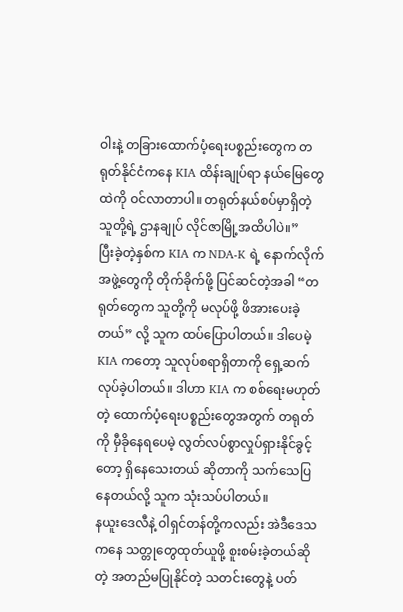ဝါးနဲ့ တခြားထောက်ပံ့ရေးပစ္စည်းတွေက တရုတ်နိုင်ငံကနေ KIA ထိန်းချုပ်ရာ နယ်မြေတွေထဲကို ဝင်လာတာပါ။ တရုတ်နယ်စပ်မှာရှိတဲ့ သူတို့ရဲ့ ဌာနချုပ် လိုင်ဇာမြို့အထိပါပဲ။”
ပြီးခဲ့တဲ့နှစ်က KIA က NDA-K ရဲ့ နောက်လိုက်အဖွဲ့တွေကို တိုက်ခိုက်ဖို့ ပြင်ဆင်တဲ့အခါ “တရုတ်တွေက သူတို့ကို မလုပ်ဖို့ ဖိအားပေးခဲ့တယ်” လို့ သူက ထပ်ပြောပါတယ်။ ဒါပေမဲ့ KIA ကတော့ သူလုပ်စရာရှိတာကို ရှေ့ဆက်လုပ်ခဲ့ပါတယ်။ ဒါဟာ KIA က စစ်ရေးမဟုတ်တဲ့ ထောက်ပံ့ရေးပစ္စည်းတွေအတွက် တရုတ်ကို မှီခိုနေရပေမဲ့ လွတ်လပ်စွာလှုပ်ရှားနိုင်ခွင့်တော့ ရှိနေသေးတယ် ဆိုတာကို သက်သေပြနေတယ်လို့ သူက သုံးသပ်ပါတယ်။
နယူးဒေလီနဲ့ ဝါရှင်တန်တို့ကလည်း အဲဒီဒေသကနေ သတ္တုတွေထုတ်ယူဖို့ စူးစမ်းခဲ့တယ်ဆိုတဲ့ အတည်မပြုနိုင်တဲ့ သတင်းတွေနဲ့ ပတ်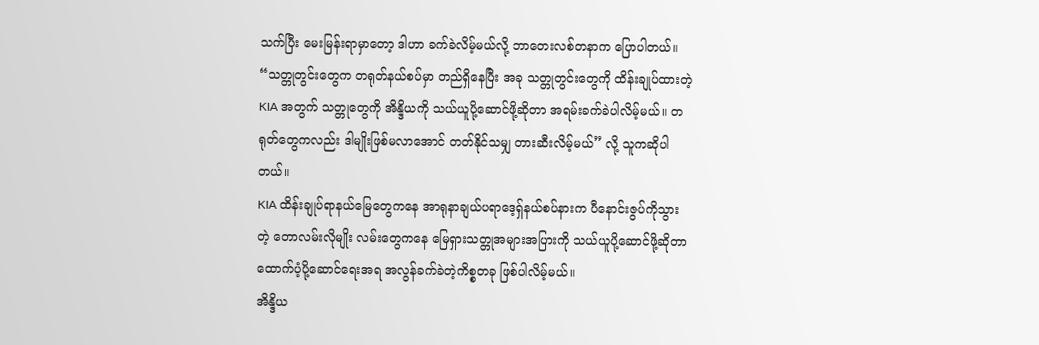သက်ပြီး မေးမြန်းရာမှာတော့ ဒါဟာ ခက်ခဲလိမ့်မယ်လို့ ဘာတေးလစ်တနာက ပြောပါတယ်။ “သတ္တုတွင်းတွေက တရုတ်နယ်စပ်မှာ တည်ရှိနေပြီး အခု သတ္တုတွင်းတွေကို ထိန်းချုပ်ထားတဲ့ KIA အတွက် သတ္တုတွေကို အိန္ဒိယကို သယ်ယူပို့ဆောင်ဖို့ဆိုတာ အရမ်းခက်ခဲပါလိမ့်မယ်။ တရုတ်တွေကလည်း ဒါမျိုးဖြစ်မလာအောင် တတ်နိုင်သမျှ တားဆီးလိမ့်မယ်” လို့ သူကဆိုပါတယ်။
KIA ထိန်းချုပ်ရာနယ်မြေတွေကနေ အာရုနာချယ်ပရာဒေ့ရှ်နယ်စပ်နားက ပီနောင်းဇွပ်ကိုသွားတဲ့ တောလမ်းလိုမျိုး လမ်းတွေကနေ မြေရှားသတ္တုအများအပြားကို သယ်ယူပို့ဆောင်ဖို့ဆိုတာ ထောက်ပံ့ပို့ဆောင်ရေးအရ အလွန်ခက်ခဲတဲ့ကိစ္စတခု ဖြစ်ပါလိမ့်မယ်။
အိန္ဒိယ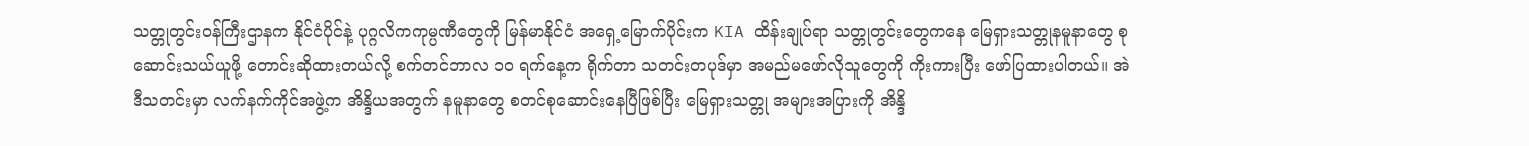သတ္တုတွင်းဝန်ကြီးဌာနက နိုင်ငံပိုင်နဲ့ ပုဂ္ဂလိကကုမ္ပဏီတွေကို မြန်မာနိုင်ငံ အရှေ့မြောက်ပိုင်းက KIA ထိန်းချုပ်ရာ သတ္တုတွင်းတွေကနေ မြေရှားသတ္တုနမူနာတွေ စုဆောင်းသယ်ယူဖို့ တောင်းဆိုထားတယ်လို့ စက်တင်ဘာလ ၁၀ ရက်နေ့က ရိုက်တာ သတင်းတပုဒ်မှာ အမည်မဖော်လိုသူတွေကို ကိုးကားပြီး ဖော်ပြထားပါတယ်။ အဲဒီသတင်းမှာ လက်နက်ကိုင်အဖွဲ့က အိန္ဒိယအတွက် နမူနာတွေ စတင်စုဆောင်းနေပြီဖြစ်ပြီး မြေရှားသတ္တု အများအပြားကို အိန္ဒိ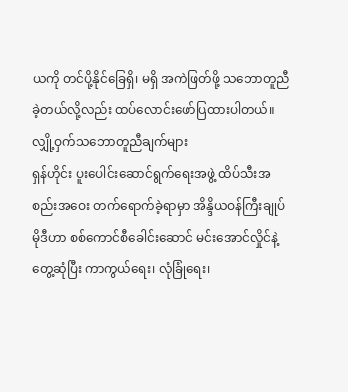ယကို တင်ပို့နိုင်ခြေရှိ၊ မရှိ အကဲဖြတ်ဖို့ သဘောတူညီခဲ့တယ်လို့လည်း ထပ်လောင်းဖော်ပြထားပါတယ်။
လျှို့ဝှက်သဘောတူညီချက်များ
ရှန်ဟိုင်း ပူးပေါင်းဆောင်ရွက်ရေးအဖွဲ့ ထိပ်သီးအစည်းအဝေး တက်ရောက်ခဲ့ရာမှာ အိန္ဒိယဝန်ကြီးချုပ် မိုဒီဟာ စစ်ကောင်စီခေါင်းဆောင် မင်းအောင်လှိုင်နဲ့ တွေ့ဆုံပြီး ကာကွယ်ရေး၊ လုံခြုံရေး၊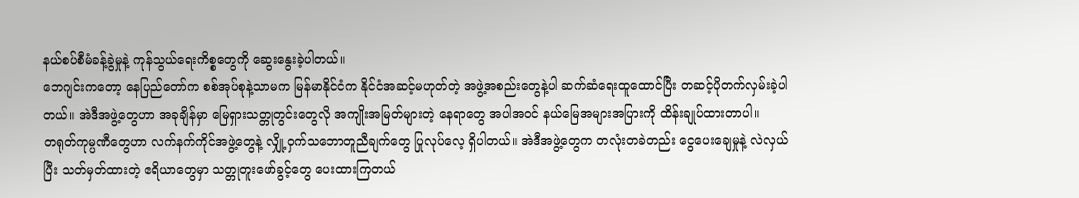နယ်စပ်စီမံခန့်ခွဲမှုနဲ့ ကုန်သွယ်ရေးကိစ္စတွေကို ဆွေးနွေးခဲ့ပါတယ်။
ဘေဂျင်းကတော့ နေပြည်တော်က စစ်အုပ်စုနဲ့သာမက မြန်မာနိုင်ငံက နိုင်ငံအဆင့်မဟုတ်တဲ့ အဖွဲ့အစည်းတွေနဲ့ပါ ဆက်ဆံရေးထူထောင်ပြီး တဆင့်ပိုတက်လှမ်းခဲ့ပါတယ်။ အဲဒီအဖွဲ့တွေဟာ အခုချိန်မှာ မြေရှားသတ္တုတွင်းတွေလို အကျိုးအမြတ်များတဲ့ နေရာတွေ အပါအဝင် နယ်မြေအများအပြားကို ထိန်းချုပ်ထားတာပါ။
တရုတ်ကုမ္ပဏီတွေဟာ လက်နက်ကိုင်အဖွဲ့တွေနဲ့ လျှို့ဝှက်သဘောတူညီချက်တွေ ပြုလုပ်လေ့ ရှိပါတယ်။ အဲဒီအဖွဲ့တွေက တလုံးတခဲတည်း ငွေပေးချေမှုနဲ့ လဲလှယ်ပြီး သတ်မှတ်ထားတဲ့ ဧရိယာတွေမှာ သတ္တုတူးဖော်ခွင့်တွေ ပေးထားကြတယ်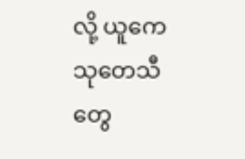လို့ ယူကေသုတေသီတွေ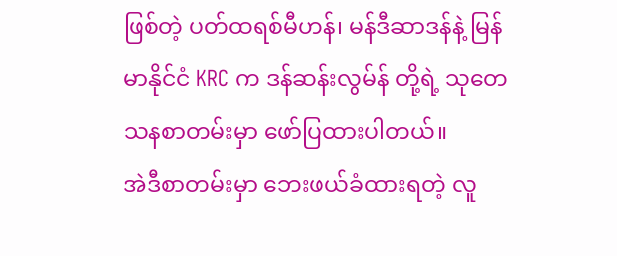ဖြစ်တဲ့ ပတ်ထရစ်မီဟန်၊ မန်ဒီဆာဒန်နဲ့ မြန်မာနိုင်ငံ KRC က ဒန်ဆန်းလွမ်န် တို့ရဲ့ သုတေသနစာတမ်းမှာ ဖော်ပြထားပါတယ်။
အဲဒီစာတမ်းမှာ ဘေးဖယ်ခံထားရတဲ့ လူ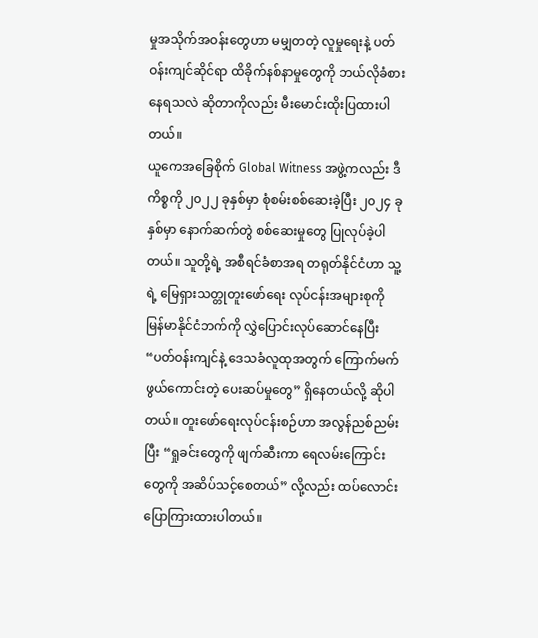မှုအသိုက်အဝန်းတွေဟာ မမျှတတဲ့ လူမှုရေးနဲ့ ပတ်ဝန်းကျင်ဆိုင်ရာ ထိခိုက်နစ်နာမှုတွေကို ဘယ်လိုခံစားနေရသလဲ ဆိုတာကိုလည်း မီးမောင်းထိုးပြထားပါတယ်။
ယူကေအခြေစိုက် Global Witness အဖွဲ့ကလည်း ဒီကိစ္စကို ၂၀၂၂ ခုနှစ်မှာ စုံစမ်းစစ်ဆေးခဲ့ပြီး ၂၀၂၄ ခုနှစ်မှာ နောက်ဆက်တွဲ စစ်ဆေးမှုတွေ ပြုလုပ်ခဲ့ပါတယ်။ သူတို့ရဲ့ အစီရင်ခံစာအရ တရုတ်နိုင်ငံဟာ သူ့ရဲ့ မြေရှားသတ္တုတူးဖော်ရေး လုပ်ငန်းအများစုကို မြန်မာနိုင်ငံဘက်ကို လွှဲပြောင်းလုပ်ဆောင်နေပြီး “ပတ်ဝန်းကျင်နဲ့ ဒေသခံလူထုအတွက် ကြောက်မက်ဖွယ်ကောင်းတဲ့ ပေးဆပ်မှုတွေ” ရှိနေတယ်လို့ ဆိုပါတယ်။ တူးဖော်ရေးလုပ်ငန်းစဉ်ဟာ အလွန်ညစ်ညမ်းပြီး “ရှုခင်းတွေကို ဖျက်ဆီးကာ ရေလမ်းကြောင်းတွေကို အဆိပ်သင့်စေတယ်” လို့လည်း ထပ်လောင်း ပြောကြားထားပါတယ်။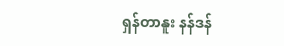ရှန်တာနူး နန်ဒန်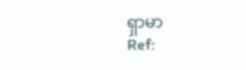ရှာမာ
Ref: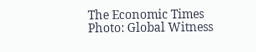The Economic Times
Photo: Global Witness